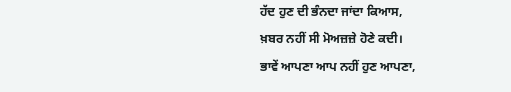ਹੱਦ ਹੁਣ ਦੀ ਭੰਨਦਾ ਜਾਂਦਾ ਕਿਆਸ,
ਖ਼ਬਰ ਨਹੀਂ ਸੀ ਮੋਅਜ਼ਜ਼ੇ ਹੋਣੇ ਕਦੀ।
ਭਾਵੇਂ ਆਪਣਾ ਆਪ ਨਹੀਂ ਹੁਣ ਆਪਣਾ,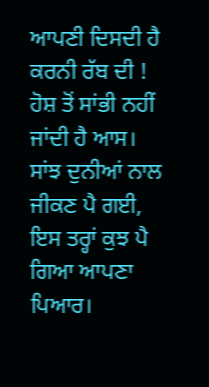ਆਪਣੀ ਦਿਸਦੀ ਹੈ ਕਰਨੀ ਰੱਬ ਦੀ !
ਹੋਸ਼ ਤੋਂ ਸਾਂਭੀ ਨਹੀਂ ਜਾਂਦੀ ਹੈ ਆਸ।
ਸਾਂਝ ਦੁਨੀਆਂ ਨਾਲ ਜੀਕਣ ਪੈ ਗਈ,
ਇਸ ਤਰ੍ਹਾਂ ਕੁਝ ਪੈ ਗਿਆ ਆਪਣਾ ਪਿਆਰ।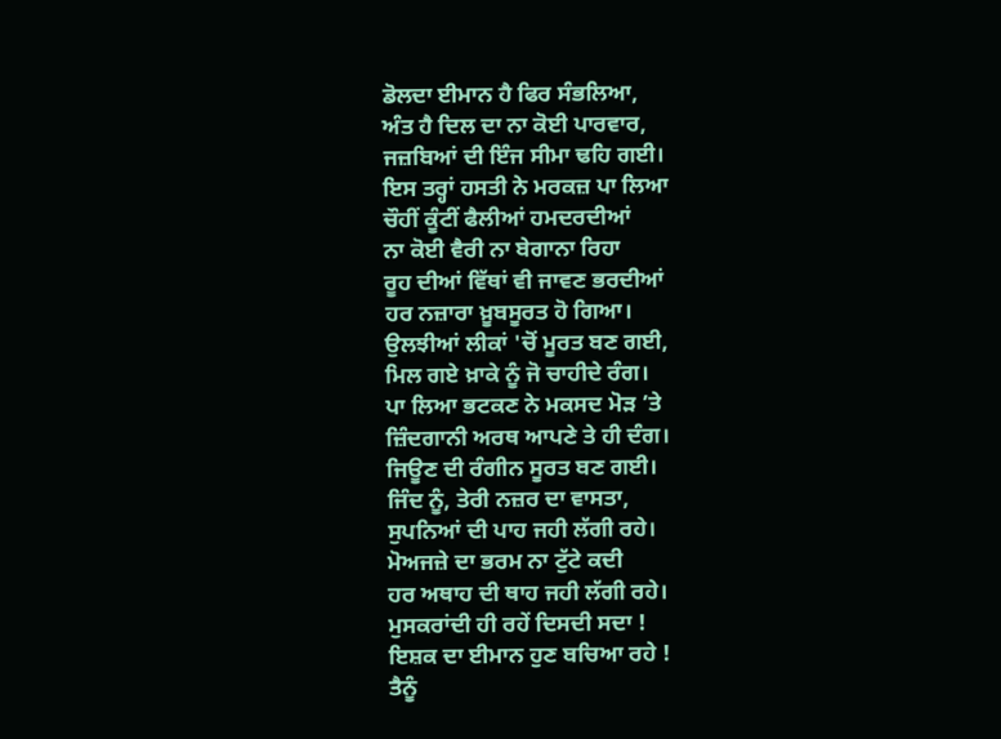ਡੋਲਦਾ ਈਮਾਨ ਹੈ ਫਿਰ ਸੰਭਲਿਆ,
ਅੰਤ ਹੈ ਦਿਲ ਦਾ ਨਾ ਕੋਈ ਪਾਰਵਾਰ,
ਜਜ਼ਬਿਆਂ ਦੀ ਇੰਜ ਸੀਮਾ ਢਹਿ ਗਈ।
ਇਸ ਤਰ੍ਹਾਂ ਹਸਤੀ ਨੇ ਮਰਕਜ਼ ਪਾ ਲਿਆ
ਚੌਹੀਂ ਕੂੰਟੀਂ ਫੈਲੀਆਂ ਹਮਦਰਦੀਆਂ
ਨਾ ਕੋਈ ਵੈਰੀ ਨਾ ਬੇਗਾਨਾ ਰਿਹਾ
ਰੂਹ ਦੀਆਂ ਵਿੱਥਾਂ ਵੀ ਜਾਵਣ ਭਰਦੀਆਂ
ਹਰ ਨਜ਼ਾਰਾ ਖ਼ੂਬਸੂਰਤ ਹੋ ਗਿਆ।
ਉਲਝੀਆਂ ਲੀਕਾਂ 'ਚੋਂ ਮੂਰਤ ਬਣ ਗਈ,
ਮਿਲ ਗਏ ਖ਼ਾਕੇ ਨੂੰ ਜੋ ਚਾਹੀਦੇ ਰੰਗ।
ਪਾ ਲਿਆ ਭਟਕਣ ਨੇ ਮਕਸਦ ਮੋੜ ’ਤੇ
ਜ਼ਿੰਦਗਾਨੀ ਅਰਥ ਆਪਣੇ ਤੇ ਹੀ ਦੰਗ।
ਜਿਊਣ ਦੀ ਰੰਗੀਨ ਸੂਰਤ ਬਣ ਗਈ।
ਜਿੰਦ ਨੂੰ, ਤੇਰੀ ਨਜ਼ਰ ਦਾ ਵਾਸਤਾ,
ਸੁਪਨਿਆਂ ਦੀ ਪਾਹ ਜਹੀ ਲੱਗੀ ਰਹੇ।
ਮੋਅਜਜ਼ੇ ਦਾ ਭਰਮ ਨਾ ਟੁੱਟੇ ਕਦੀ
ਹਰ ਅਥਾਹ ਦੀ ਥਾਹ ਜਹੀ ਲੱਗੀ ਰਹੇ।
ਮੁਸਕਰਾਂਦੀ ਹੀ ਰਹੇਂ ਦਿਸਦੀ ਸਦਾ !
ਇਸ਼ਕ ਦਾ ਈਮਾਨ ਹੁਣ ਬਚਿਆ ਰਹੇ !
ਤੈਨੂੰ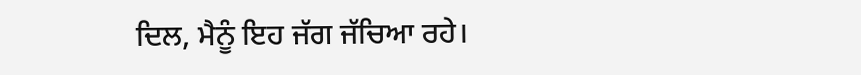ਦਿਲ, ਮੈਨੂੰ ਇਹ ਜੱਗ ਜੱਚਿਆ ਰਹੇ।